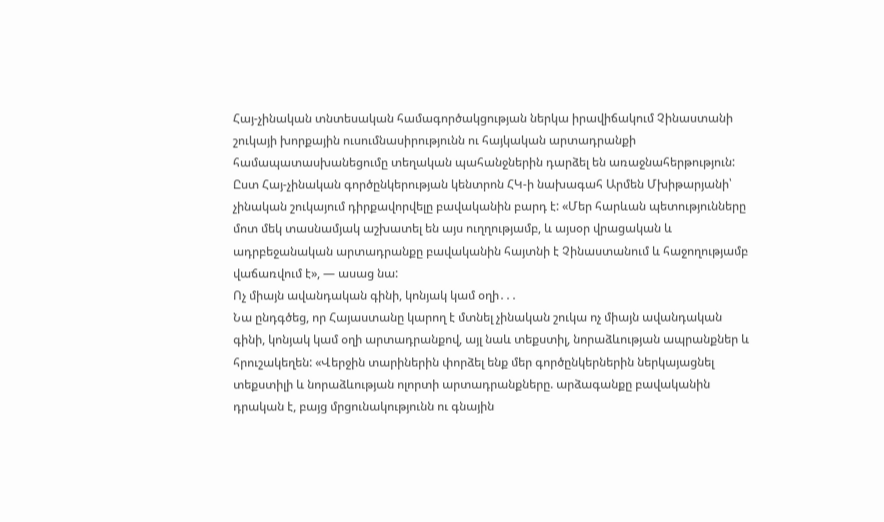Հայ-չինական տնտեսական համագործակցության ներկա իրավիճակում Չինաստանի շուկայի խորքային ուսումնասիրությունն ու հայկական արտադրանքի համապատասխանեցումը տեղական պահանջներին դարձել են առաջնահերթություն:
Ըստ Հայ-չինական գործընկերության կենտրոն ՀԿ-ի նախագահ Արմեն Մխիթարյանի՝ չինական շուկայում դիրքավորվելը բավականին բարդ է: «Մեր հարևան պետությունները մոտ մեկ տասնամյակ աշխատել են այս ուղղությամբ, և այսօր վրացական և ադրբեջանական արտադրանքը բավականին հայտնի է Չինաստանում և հաջողությամբ վաճառվում է», — ասաց նա:
Ոչ միայն ավանդական գինի, կոնյակ կամ օղի․․․
Նա ընդգծեց, որ Հայաստանը կարող է մտնել չինական շուկա ոչ միայն ավանդական գինի, կոնյակ կամ օղի արտադրանքով, այլ նաև տեքստիլ, նորաձևության ապրանքներ և հրուշակեղեն: «Վերջին տարիներին փորձել ենք մեր գործընկերներին ներկայացնել տեքստիլի և նորաձևության ոլորտի արտադրանքները. արձագանքը բավականին դրական է, բայց մրցունակությունն ու գնային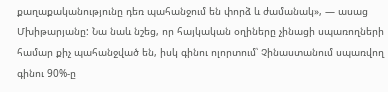քաղաքականությունը դեռ պահանջում են փորձ և ժամանակ», — ասաց Մխիթարյանը: Նա նաև նշեց, որ հայկական օղիները չինացի սպառողների համար քիչ պահանջված են, իսկ գինու ոլորտում՝ Չինաստանում սպառվող գինու 90%-ը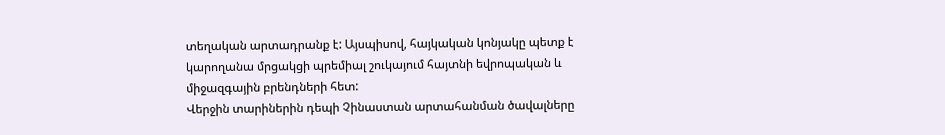տեղական արտադրանք է: Այսպիսով, հայկական կոնյակը պետք է կարողանա մրցակցի պրեմիալ շուկայում հայտնի եվրոպական և միջազգային բրենդների հետ:
Վերջին տարիներին դեպի Չինաստան արտահանման ծավալները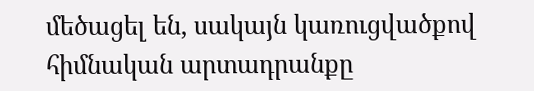մեծացել են, սակայն կառուցվածքով հիմնական արտադրանքը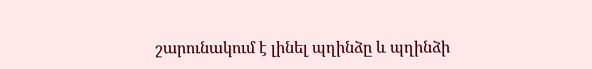շարունակում է լինել պղինձը և պղինձի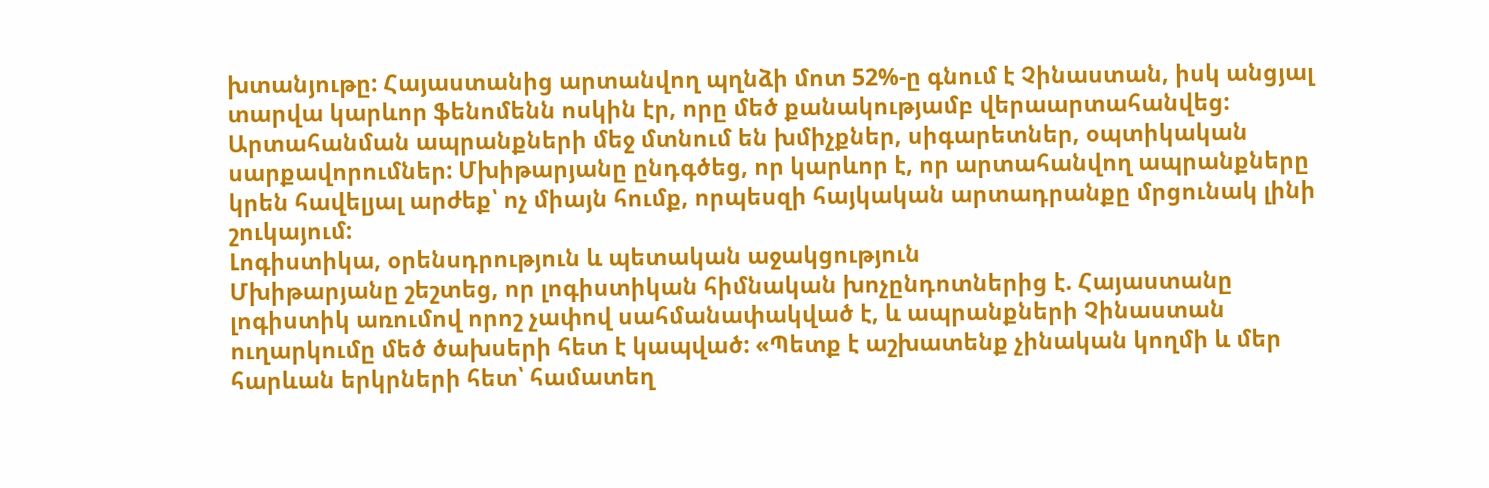խտանյութը: Հայաստանից արտանվող պղնձի մոտ 52%-ը գնում է Չինաստան, իսկ անցյալ տարվա կարևոր ֆենոմենն ոսկին էր, որը մեծ քանակությամբ վերաարտահանվեց: Արտահանման ապրանքների մեջ մտնում են խմիչքներ, սիգարետներ, օպտիկական սարքավորումներ: Մխիթարյանը ընդգծեց, որ կարևոր է, որ արտահանվող ապրանքները կրեն հավելյալ արժեք՝ ոչ միայն հումք, որպեսզի հայկական արտադրանքը մրցունակ լինի շուկայում:
Լոգիստիկա, օրենսդրություն և պետական աջակցություն
Մխիթարյանը շեշտեց, որ լոգիստիկան հիմնական խոչընդոտներից է. Հայաստանը լոգիստիկ առումով որոշ չափով սահմանափակված է, և ապրանքների Չինաստան ուղարկումը մեծ ծախսերի հետ է կապված: «Պետք է աշխատենք չինական կողմի և մեր հարևան երկրների հետ՝ համատեղ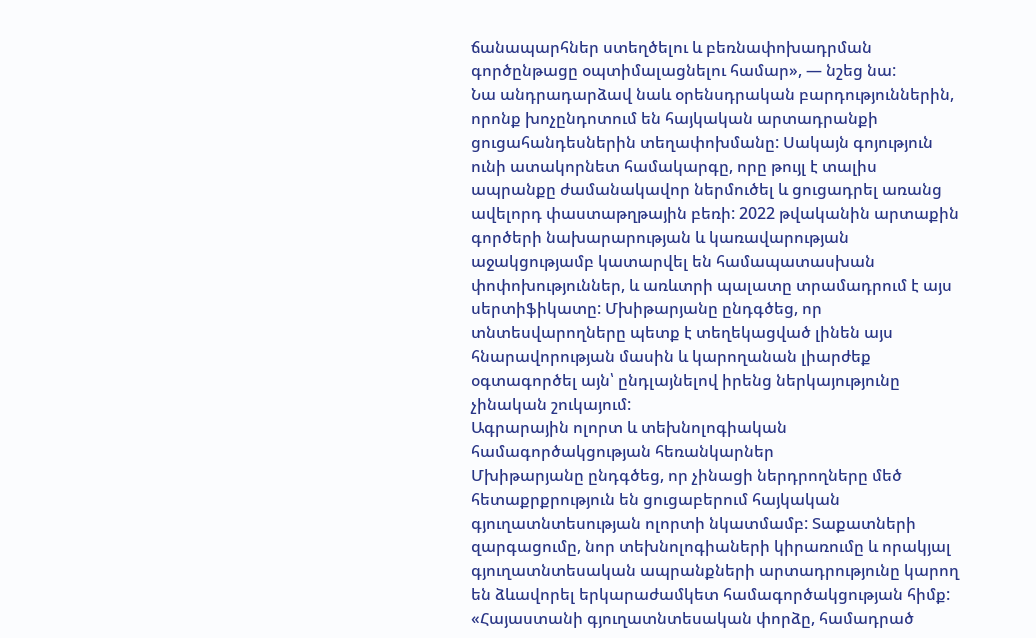ճանապարհներ ստեղծելու և բեռնափոխադրման գործընթացը օպտիմալացնելու համար», — նշեց նա:
Նա անդրադարձավ նաև օրենսդրական բարդություններին, որոնք խոչընդոտում են հայկական արտադրանքի ցուցահանդեսներին տեղափոխմանը: Սակայն գոյություն ունի ատակորնետ համակարգը, որը թույլ է տալիս ապրանքը ժամանակավոր ներմուծել և ցուցադրել առանց ավելորդ փաստաթղթային բեռի: 2022 թվականին արտաքին գործերի նախարարության և կառավարության աջակցությամբ կատարվել են համապատասխան փոփոխություններ, և առևտրի պալատը տրամադրում է այս սերտիֆիկատը: Մխիթարյանը ընդգծեց, որ տնտեսվարողները պետք է տեղեկացված լինեն այս հնարավորության մասին և կարողանան լիարժեք օգտագործել այն՝ ընդլայնելով իրենց ներկայությունը չինական շուկայում:
Ագրարային ոլորտ և տեխնոլոգիական համագործակցության հեռանկարներ
Մխիթարյանը ընդգծեց, որ չինացի ներդրողները մեծ հետաքրքրություն են ցուցաբերում հայկական գյուղատնտեսության ոլորտի նկատմամբ: Տաքատների զարգացումը, նոր տեխնոլոգիաների կիրառումը և որակյալ գյուղատնտեսական ապրանքների արտադրությունը կարող են ձևավորել երկարաժամկետ համագործակցության հիմք:
«Հայաստանի գյուղատնտեսական փորձը, համադրած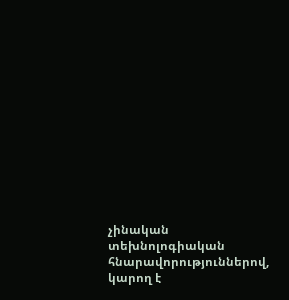չինական տեխնոլոգիական հնարավորություններով, կարող է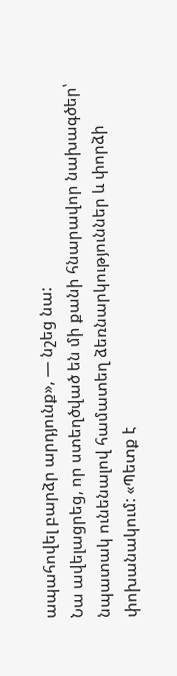ապահովել բարձր արդյունք», — նշեց նա:
Նա ավելացրեց, որ ստեղծված են մի քանի հնարավոր նախագծեր՝ նպատակ ունենալով համատեղ ձեռնարկություններ և փորձի փոխանակում: «Պետք է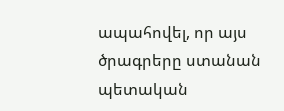ապահովել, որ այս ծրագրերը ստանան պետական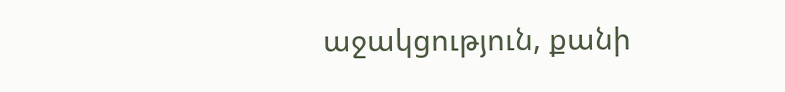աջակցություն, քանի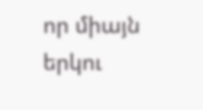որ միայն երկու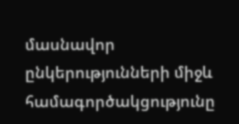մասնավոր ընկերությունների միջև համագործակցությունը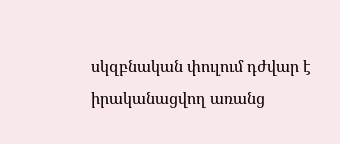սկզբնական փուլում դժվար է իրականացվող առանց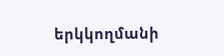երկկողմանի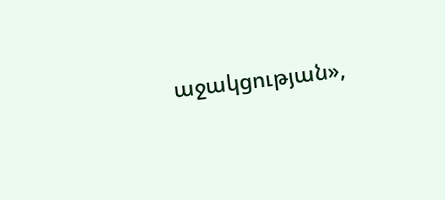աջակցության»,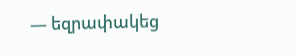— եզրափակեց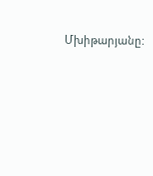Մխիթարյանը: